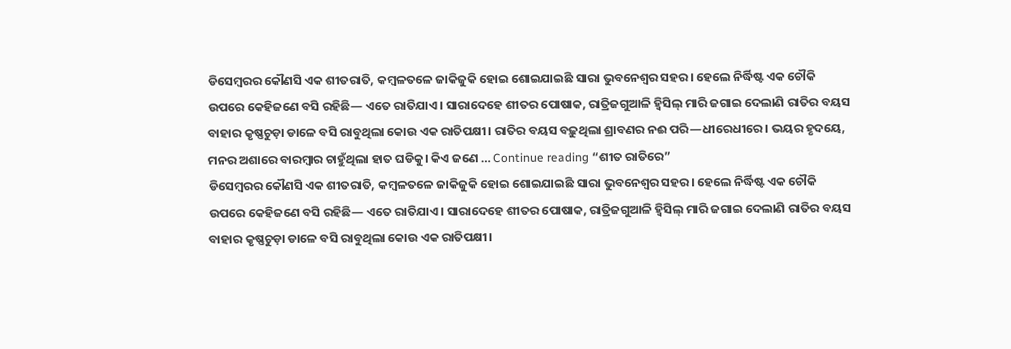ଡିସେମ୍ବରର କୌଣସି ଏକ ଶୀତରାତି, କମ୍ବଳତଳେ ଜାକିଜୁକି ହୋଇ ଶୋଇଯାଇଛି ସାରା ଭୁବନେଶ୍ୱର ସହର। ହେଲେ ନିର୍ଦ୍ଧିଷ୍ଟ ଏକ ଚୌକି ଉପରେ କେହିଜଣେ ବସି ରହିଛି— ଏତେ ରାତିଯାଏ। ସାରାଦେହେ ଶୀତର ପୋଷାକ, ରାତ୍ରିଜଗୁଆଳି ହ୍ୱିସିଲ୍ ମାରି ଜଗାଇ ଦେଲାଣି ରାତିର ବୟସ ବାହାର କୃଷ୍ଣଚୁଡ଼ା ଡାଳେ ବସି ରାବୁଥିଲା କୋଉ ଏକ ରାତିପକ୍ଷୀ। ରାତିର ବୟସ ବଢ଼ୁଥିଲା ଶ୍ରାବଣର ନଈ ପରି—ଧୀରେଧୀରେ। ଭୟର ହୃଦୟେ, ମନର ଅଶାରେ ବାରମ୍ବାର ଚାହୁଁଥିଲା ହାତ ଘଡିକୁ। କିଏ ଜଣେ … Continue reading “ଶୀତ ରାତିରେ”
ଡିସେମ୍ବରର କୌଣସି ଏକ ଶୀତରାତି, କମ୍ବଳତଳେ ଜାକିଜୁକି ହୋଇ ଶୋଇଯାଇଛି ସାରା ଭୁବନେଶ୍ୱର ସହର। ହେଲେ ନିର୍ଦ୍ଧିଷ୍ଟ ଏକ ଚୌକି ଉପରେ କେହିଜଣେ ବସି ରହିଛି— ଏତେ ରାତିଯାଏ। ସାରାଦେହେ ଶୀତର ପୋଷାକ, ରାତ୍ରିଜଗୁଆଳି ହ୍ୱିସିଲ୍ ମାରି ଜଗାଇ ଦେଲାଣି ରାତିର ବୟସ ବାହାର କୃଷ୍ଣଚୁଡ଼ା ଡାଳେ ବସି ରାବୁଥିଲା କୋଉ ଏକ ରାତିପକ୍ଷୀ।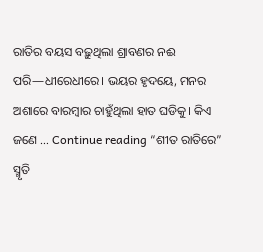ରାତିର ବୟସ ବଢ଼ୁଥିଲା ଶ୍ରାବଣର ନଈ ପରି—ଧୀରେଧୀରେ। ଭୟର ହୃଦୟେ, ମନର ଅଶାରେ ବାରମ୍ବାର ଚାହୁଁଥିଲା ହାତ ଘଡିକୁ। କିଏ ଜଣେ … Continue reading “ଶୀତ ରାତିରେ”
ସ୍ମୃତି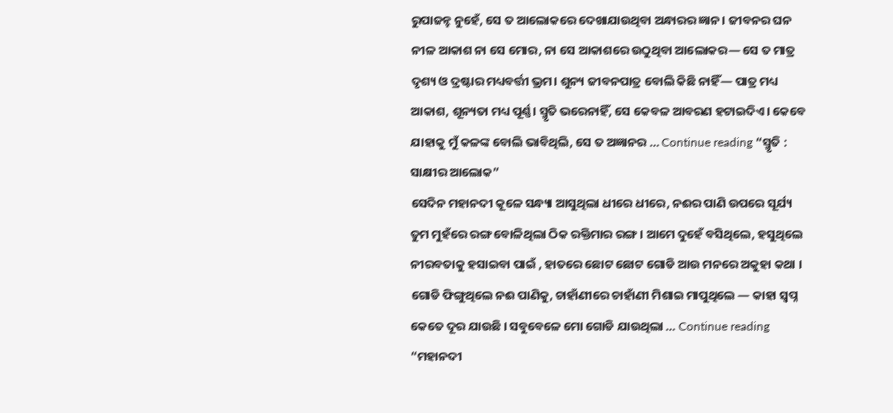ରୁପାଜନ୍ହ ନୁହେଁ, ସେ ତ ଆଲୋକରେ ଦେଖାଯାଉଥିବା ଅନ୍ଧାରର ଜ୍ଞାନ। ଜୀବନର ଘନ ନୀଳ ଆକାଶ ନା ସେ ମୋର, ନା ସେ ଆକାଶରେ ଉଠୁଥିବା ଆଲୋକର— ସେ ତ ମାତ୍ର ଦୃଶ୍ୟ ଓ ଦ୍ରଷ୍ଟାର ମଧ୍ୟବର୍ତ୍ତୀ ଭ୍ରମ। ଶୁନ୍ୟ ଜୀବନପାତ୍ର ବୋଲି କିଛି ନାହିଁ— ପାତ୍ର ମଧ୍ୟ ଆକାଶ, ଶୂନ୍ୟତା ମଧ୍ୟ ପୂର୍ଣ୍ଣ। ସ୍ମୃତି ଭରେନାହିଁ, ସେ କେବଳ ଆବରଣ ହଟାଇଦିଏ। କେବେ ଯାହାକୁ ମୁଁ କଳଙ୍କ ବୋଲି ଭାବିଥିଲି, ସେ ତ ଅଜ୍ଞାନର … Continue reading “ସ୍ମୃତି : ସାକ୍ଷୀର ଆଲୋକ”
ସେଦିନ ମହାନଦୀ କୂଳେ ସନ୍ଧ୍ୟା ଆସୁଥିଲା ଧୀରେ ଧୀରେ, ନଈର ପାଣି ଉପରେ ସୂର୍ଯ୍ୟ ତୁମ ମୁହଁରେ ରଙ୍ଗ ବୋଳିଥିଲା ଠିକ ରକ୍ତିମାର ରଙ୍ଗ । ଆମେ ଦୁହେଁ ବସିଥିଲେ, ହସୁଥିଲେ ନୀରବତାକୁ ହସାଇବା ପାଇଁ , ହାତରେ ଛୋଟ ଛୋଟ ଗୋଡି ଆଉ ମନରେ ଅକୁହା କଥା । ଗୋଡି ଫିଙ୍ଗୁଥିଲେ ନଈ ପାଣିକୁ, ଚାହାଁଣୀରେ ଚାହାଁଣୀ ମିଶାଇ ମାପୁଥିଲେ — କାହା ସ୍ୱପ୍ନ କେତେ ଦୂର ଯାଉଛି । ସବୁବେଳେ ମୋ ଗୋଡି ଯାଉଥିଲା … Continue reading “ମହାନଦୀ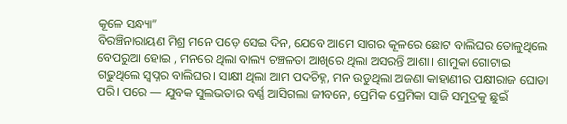କୂଳେ ସନ୍ଧ୍ୟା”
ବିରଞ୍ଚିନାରାୟଣ ମିଶ୍ର ମନେ ପଡ଼େ ସେଇ ଦିନ, ଯେବେ ଆମେ ସାଗର କୂଳରେ ଛୋଟ ବାଲିଘର ତୋଳୁଥିଲେ ବେପରୁଆ ହୋଇ , ମନରେ ଥିଲା ବାଲ୍ୟ ଚଞ୍ଚଳତା ଆଖିରେ ଥିଲା ଅସରନ୍ତି ଆଶା। ଶାମୁକା ଗୋଟାଇ ଗଢୁଥିଲେ ସ୍ୱପ୍ନର ବାଲିଘର। ସାକ୍ଷୀ ଥିଲା ଆମ ପଦଚିହ୍ନ, ମନ ଉଡୁଥିଲା ଅଜଣା କାହାଣୀର ପକ୍ଷୀରାଜ ଘୋଡା ପରି। ପରେ — ଯୁବକ ସୁଲଭତାର ବର୍ଣ୍ଣ ଆସିଗଲା ଜୀବନେ, ପ୍ରେମିକ ପ୍ରେମିକା ସାଜି ସମୁଦ୍ରକୁ ଛୁଇଁ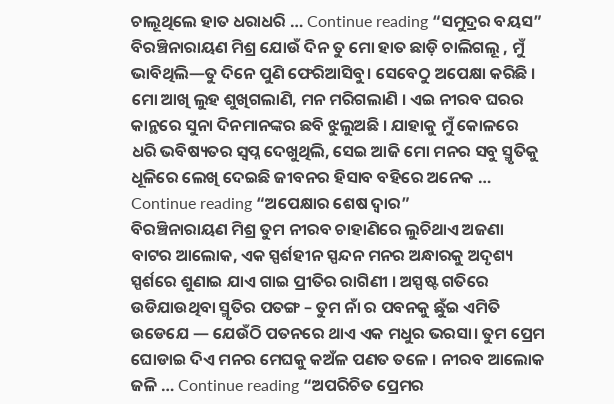ଚାଲୂଥିଲେ ହାତ ଧରାଧରି … Continue reading “ସମୁଦ୍ରର ବୟସ”
ବିରଞ୍ଚିନାରାୟଣ ମିଶ୍ର ଯୋଉଁ ଦିନ ତୁ ମୋ ହାତ ଛାଡ଼ି ଚାଲିଗଲୂ , ମୁଁ ଭାବିଥିଲି—ତୁ ଦିନେ ପୁଣି ଫେରିଆସିବୁ। ସେବେଠୁ ଅପେକ୍ଷା କରିଛି । ମୋ ଆଖି ଲୁହ ଶୁଖିଗଲାଣି, ମନ ମରିଗଲାଣି । ଏଇ ନୀରବ ଘରର କାନ୍ଥରେ ସୁନା ଦିନମାନଙ୍କର ଛବି ଝୁଲୁଅଛି । ଯାହାକୁ ମୁଁ କୋଳରେ ଧରି ଭବିଷ୍ୟତର ସ୍ଵପ୍ନ ଦେଖୁଥିଲି, ସେଇ ଆଜି ମୋ ମନର ସବୁ ସ୍ମୃତିକୁ ଧୂଳିରେ ଲେଖି ଦେଇଛି ଜୀବନର ହିସାବ ବହିରେ ଅନେକ … Continue reading “ଅପେକ୍ଷାର ଶେଷ ଦ୍ୱାର”
ବିରଞ୍ଚିନାରାୟଣ ମିଶ୍ର ତୁମ ନୀରବ ଚାହାଣିରେ ଲୁଚିଥାଏ ଅଜଣା ବାଟର ଆଲୋକ, ଏକ ସ୍ପର୍ଶହୀନ ସ୍ପନ୍ଦନ ମନର ଅନ୍ଧାରକୁ ଅଦୃଶ୍ୟ ସ୍ପର୍ଶରେ ଶୁଣାଇ ଯାଏ ଗାଇ ପ୍ରୀତିର ରାଗିଣୀ । ଅସ୍ପଷ୍ଟ ଗତିରେ ଉଡିଯାଉଥିବା ସ୍ମୃତିର ପତଙ୍ଗ – ତୁମ ନାଁ ର ପବନକୁ ଛୁଁଇ ଏମିତି ଉଡେଯେ — ଯେଉଁଠି ପତନରେ ଥାଏ ଏକ ମଧୁର ଭରସା। ତୁମ ପ୍ରେମ ଘୋଡାଇ ଦିଏ ମନର ମେଘକୁ କଅଁଳ ପଣତ ତଳେ । ନୀରବ ଆଲୋକ ଜଳି … Continue reading “ଅପରିଚିତ ପ୍ରେମର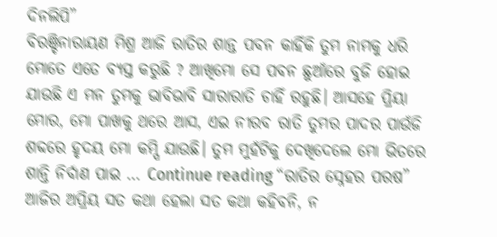ଦିନଲିପି”
ବିରଞ୍ଚିନାରାୟଣ ମିଶ୍ର ଆଜି ରାତିର ଶାନ୍ତ ପବନ କାହିଁକି ତୁମ ନାମକୁ ଧରି ମୋତେ ଏତେ ବ୍ୟସ୍ତ କରୁଛି ? ଆଖିମୋ ସେ ପବନ ଛୁଆଁରେ ବୁଜି ହୋଇ ଯାଉଛି ଏ ମନ ତୁମକୁ ଭାବିଭାବି ସାରାରାତି ଚାହିଁ ରହୁଛି। ଆସହେ ପ୍ରିୟା ମୋର, ମୋ ପାଖକୁ ଥରେ ଆସ, ଏଇ ନୀରବ ରାତି ତୁମର ପାଦର ପାଉଁଜି ଶବ୍ଦରେ ହୃଦୟ ମୋ କମ୍ପି ଯାଉଛି। ତୁମ ମୁହଁଟିକୁ ଦେଖିଦେଲେ ମୋ ଭିତରେ ଶାନ୍ତି ନିର୍ବାଣ ପାଇ … Continue reading “ରାତିର ସ୍ନେହର ପରଷ”
ଆଜିର ଅପ୍ରିୟ ସତ କଥା ହେଲା ସତ କଥା କହିବନି, ନ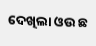ଦେଖିଲା ଓଉ ଛ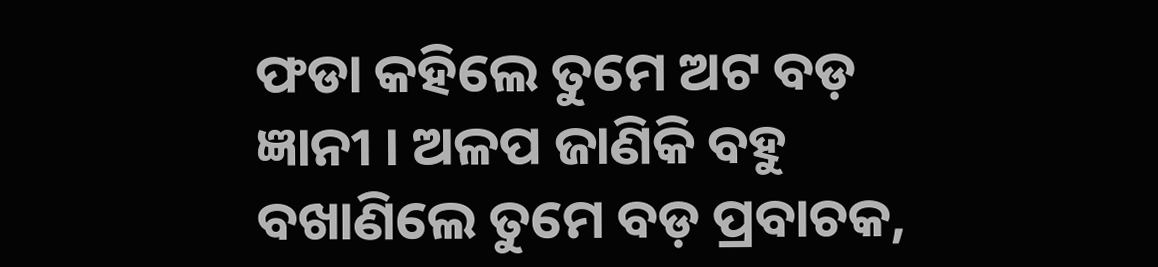ଫଡା କହିଲେ ତୁମେ ଅଟ ବଡ଼ ଜ୍ଞାନୀ । ଅଳପ ଜାଣିକି ବହୁ ବଖାଣିଲେ ତୁମେ ବଡ଼ ପ୍ରବାଚକ,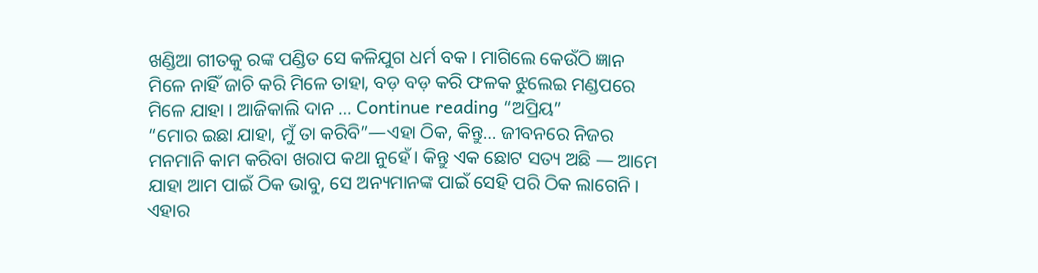ଖଣ୍ଡିଆ ଗୀତକୁ ରଙ୍କ ପଣ୍ଡିତ ସେ କଳିଯୁଗ ଧର୍ମ ବକ । ମାଗିଲେ କେଉଁଠି ଜ୍ଞାନ ମିଳେ ନାହିଁ ଜାଚି କରି ମିଳେ ତାହା, ବଡ଼ ବଡ଼ କରି ଫଳକ ଝୁଲେଇ ମଣ୍ଡପରେ ମିଳେ ଯାହା । ଆଜିକାଲି ଦାନ … Continue reading “ଅପ୍ରିୟ”
“ମୋର ଇଛା ଯାହା, ମୁଁ ତା କରିବି”—ଏହା ଠିକ, କିନ୍ତୁ… ଜୀବନରେ ନିଜର ମନମାନି କାମ କରିବା ଖରାପ କଥା ନୁହେଁ। କିନ୍ତୁ ଏକ ଛୋଟ ସତ୍ୟ ଅଛି — ଆମେ ଯାହା ଆମ ପାଇଁ ଠିକ ଭାବୁ, ସେ ଅନ୍ୟମାନଙ୍କ ପାଇଁ ସେହି ପରି ଠିକ ଲାଗେନି। ଏହାର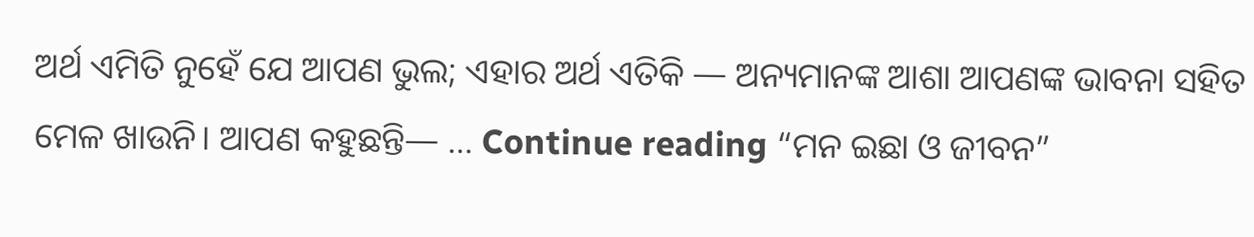ଅର୍ଥ ଏମିତି ନୁହେଁ ଯେ ଆପଣ ଭୁଲ; ଏହାର ଅର୍ଥ ଏତିକି — ଅନ୍ୟମାନଙ୍କ ଆଶା ଆପଣଙ୍କ ଭାବନା ସହିତ ମେଳ ଖାଉନି। ଆପଣ କହୁଛନ୍ତି— … Continue reading “ମନ ଇଛା ଓ ଜୀବନ”